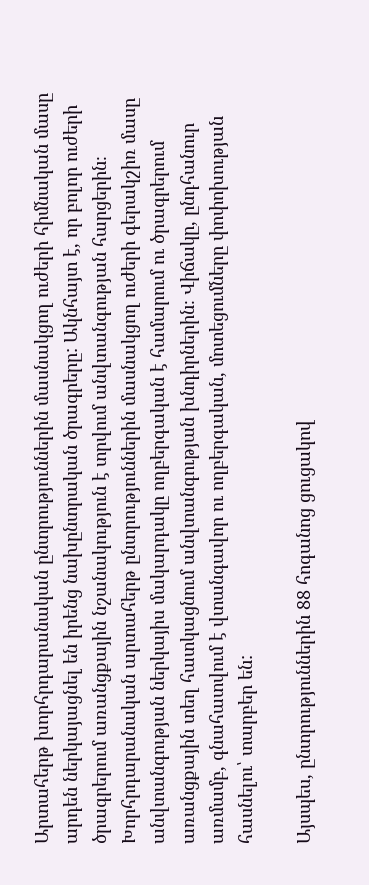Արտահերթ խորհրդարանական ընտրություններին մասնակցող ուժերի հիմնական մասը արդեն ներկայացնել են իրենց նախընտրական ծրագրերը: Ակնհայտ է, որ բոլոր ուժերի ծրագրերում առանցքային նշանակություն է տրվում անվտանգության հարցերին։
Խորհրդարանական արտահերթ ընտրություններին մասնակցող ուժերի գերակշիռ մասը անվտանգության ներկայիս մակարդակը ողբերգական է համարում ու ծրագրերում առանցքային տեղ հատկացնում անվտանգության խնդիրներին։ Վիճակը, ընդհանուր առմամբ, գնահատվում է վտանգավոր ու ողբերգական, մոտեցումները փոփոխության հասնելու՝ տարբեր են:

Այսպես, ընտրություններին 88 հոգանոց ցուցակով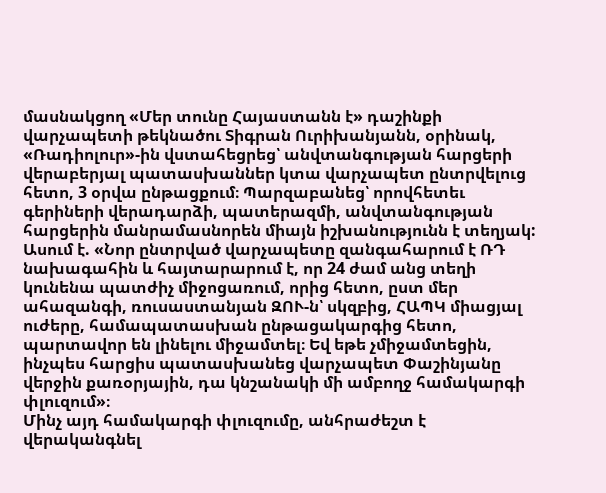մասնակցող «Մեր տունը Հայաստանն է» դաշինքի վարչապետի թեկնածու Տիգրան Ուրիխանյանն, օրինակ, «Ռադիոլուր»-ին վստահեցրեց՝ անվտանգության հարցերի վերաբերյալ պատասխաններ կտա վարչապետ ընտրվելուց հետո, 3 օրվա ընթացքում։ Պարզաբանեց՝ որովհետեւ գերիների վերադարձի, պատերազմի, անվտանգության հարցերին մանրամասնորեն միայն իշխանությունն է տեղյակ:
Ասում է. «Նոր ընտրված վարչապետը զանգահարում է ՌԴ նախագահին և հայտարարում է, որ 24 ժամ անց տեղի կունենա պատժիչ միջոցառում, որից հետո, ըստ մեր ահազանգի, ռուսաստանյան ԶՈՒ-ն՝ սկզբից, ՀԱՊԿ միացյալ ուժերը, համապատասխան ընթացակարգից հետո, պարտավոր են լինելու միջամտել։ Եվ եթե չմիջամտեցին, ինչպես հարցիս պատասխանեց վարչապետ Փաշինյանը վերջին քառօրյային, դա կնշանակի մի ամբողջ համակարգի փլուզում»։
Մինչ այդ համակարգի փլուզումը, անհրաժեշտ է վերականգնել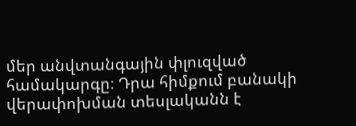մեր անվտանգային փլուզված համակարգը։ Դրա հիմքում բանակի վերափոխման տեսլականն է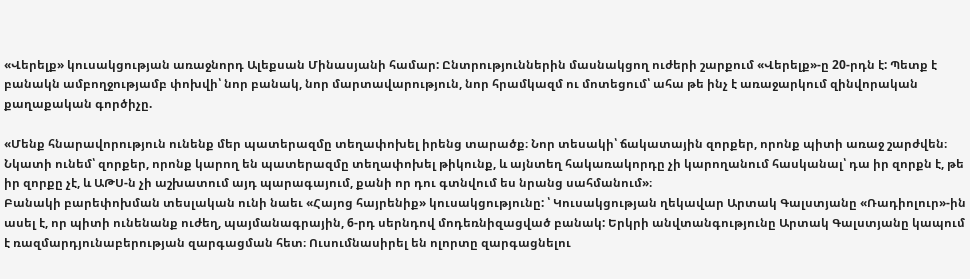«Վերելք» կուսակցության առաջնորդ Ալեքսան Մինասյանի համար: Ընտրություններին մասնակցող ուժերի շարքում «Վերելք»-ը 20-րդն է: Պետք է բանակն ամբողջությամբ փոխվի՝ նոր բանակ, նոր մարտավարություն, նոր հրամկազմ ու մոտեցում՝ ահա թե ինչ է առաջարկում զինվորական քաղաքական գործիչը.

«Մենք հնարավորություն ունենք մեր պատերազմը տեղափոխել իրենց տարածք։ Նոր տեսակի՝ ճակատային զորքեր, որոնք պիտի առաջ շարժվեն։ Նկատի ունեմ՝ զորքեր, որոնք կարող են պատերազմը տեղափոխել թիկունք, և այնտեղ հակառակորդը չի կարողանում հասկանալ՝ դա իր զորքն է, թե իր զորքը չէ, և ԱԹՍ-ն չի աշխատում այդ պարագայում, քանի որ դու գտնվում ես նրանց սահմանում»։
Բանակի բարեփոխման տեսլական ունի նաեւ «Հայոց հայրենիք» կուսակցությունը: ՝ Կուսակցության ղեկավար Արտակ Գալստյանը «Ռադիոլուր»-ին ասել է, որ պիտի ունենանք ուժեղ, պայմանագրային, 6-րդ սերնդով մոդեռնիզացված բանակ: Երկրի անվտանգությունը Արտակ Գալստյանը կապում է ռազմարդյունաբերության զարգացման հետ։ Ուսումնասիրել են ոլորտը զարգացնելու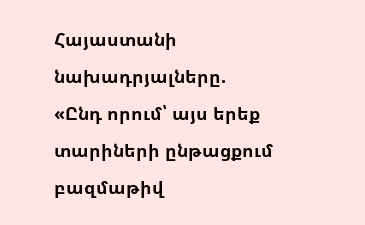Հայաստանի նախադրյալները.
«Ընդ որում՝ այս երեք տարիների ընթացքում բազմաթիվ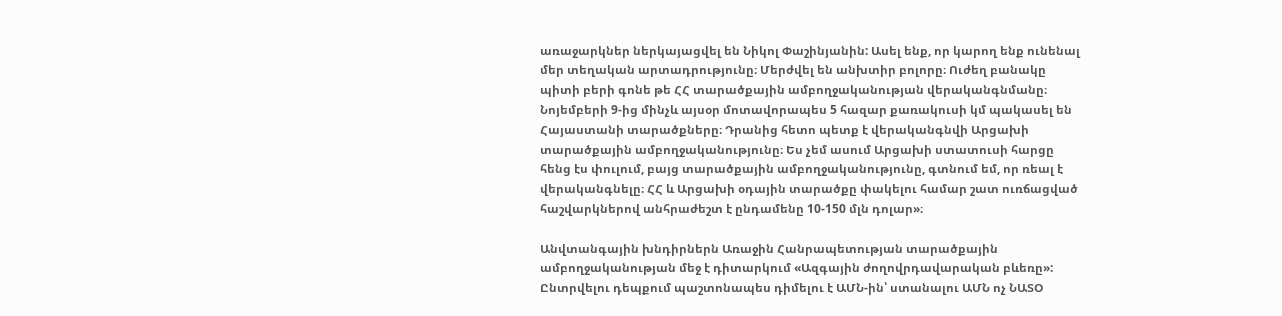առաջարկներ ներկայացվել են Նիկոլ Փաշինյանին: Ասել ենք, որ կարող ենք ունենալ մեր տեղական արտադրությունը։ Մերժվել են անխտիր բոլորը։ Ուժեղ բանակը պիտի բերի գոնե թե ՀՀ տարածքային ամբողջականության վերականգնմանը։ Նոյեմբերի 9-ից մինչև այսօր մոտավորապես 5 հազար քառակուսի կմ պակասել են Հայաստանի տարածքները։ Դրանից հետո պետք է վերականգնվի Արցախի տարածքային ամբողջականությունը։ Ես չեմ ասում Արցախի ստատուսի հարցը հենց էս փուլում, բայց տարածքային ամբողջականությունը, գտնում եմ, որ ռեալ է վերականգնելը։ ՀՀ և Արցախի օդային տարածքը փակելու համար շատ ուռճացված հաշվարկներով անհրաժեշտ է ընդամենը 10-150 մլն դոլար»։

Անվտանգային խնդիրներն Առաջին Հանրապետության տարածքային ամբողջականության մեջ է դիտարկում «Ազգային ժողովրդավարական բևեռը»: Ընտրվելու դեպքում պաշտոնապես դիմելու է ԱՄՆ-ին՝ ստանալու ԱՄՆ ոչ ՆԱՏՕ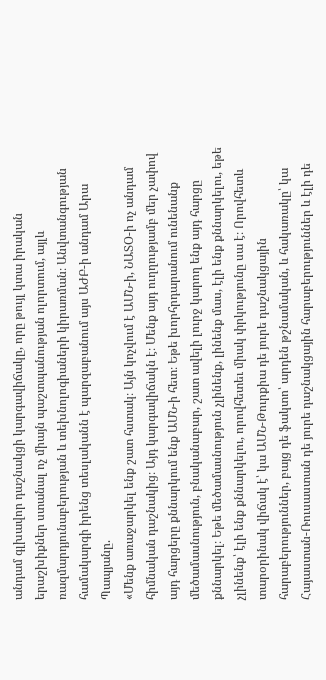անդամ գլխավոր դաշնակցի կարգավիճակը, որը թույլ կտա իրական երաշխիքներ ստանալ ոչ միայն պաշտպանության ոլորտում, այլև ռազմարդյունաբերության և տեխնոլոգիաների կիրառման։ Անվտանգության համակարգի իրենց տեսլականն է պարզաբանում այս ԱԺԲ-ի անդամ Արա Պապյանը.
«Մենք առաջարկել ենք շատ հստակ։ Այն կոչվում է ԱՄՆ-ի, ՆԱՏՕ-ի ոչ անդամ հիմնական դաշնակից։ Այդ կարգավիճակն է։ Մենք այդ ուղղությամբ մեր չափով այդ հարցերը քննարկում ենք ԱՄՆ-ի հետ։ Եթե խորհրդարանում ունենանք մեծամասնություն, բնականաբար, շատ ավելի լուրջ կարող ենք այդ հարցը քննարկել։ Եթե մեծամասնություն չլինենք, լինենք մաս, էլի ենք քննարկելու, եթե չլինենք՝ էլի ենք քննարկելու, որովհետեւ միակ փրկությունը սա է։ Որովհետև տարօրինակ վիճակ է՝ կա ԱՄՆ-Թուրքիա դե յուրե դաշնակցային հարաբերություններ, բայց դե ֆակտո՝ արդեն թշնամական, և հակառակը՝ կա Հայաստան-Ռուսաստան դե յուրե դաշնակցային հարաբերություններ և էլի դե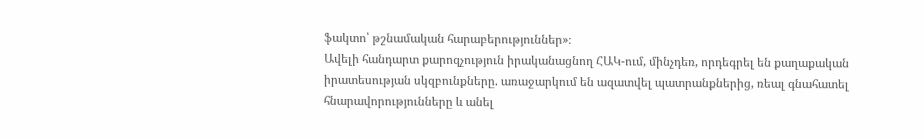ֆակտո՝ թշնամական հարաբերություններ»։
Ավելի հանդարտ քարոզչություն իրականացնող ՀԱԿ-ում, մինչդեռ, որդեգրել են քաղաքական իրատեսության սկզբունքները. առաջարկում են ազատվել պատրանքներից, ռեալ գնահատել հնարավորությունները և անել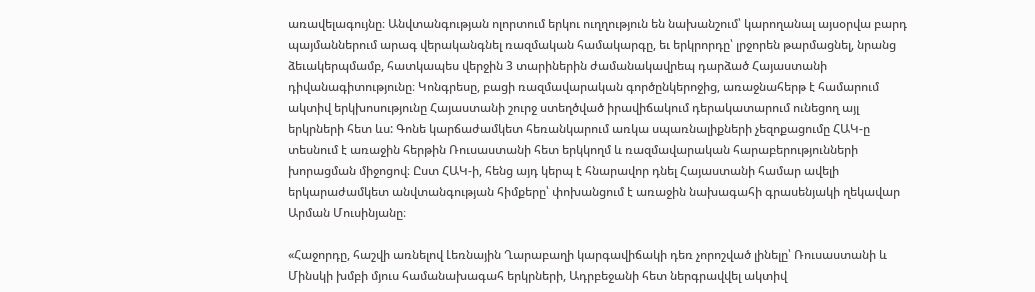առավելագույնը։ Անվտանգության ոլորտում երկու ուղղություն են նախանշում՝ կարողանալ այսօրվա բարդ պայմաններում արագ վերականգնել ռազմական համակարգը, եւ երկրորդը՝ լրջորեն թարմացնել, նրանց ձեւակերպմամբ, հատկապես վերջին 3 տարիներին ժամանակավրեպ դարձած Հայաստանի դիվանագիտությունը։ Կոնգրեսը, բացի ռազմավարական գործընկերոջից, առաջնահերթ է համարում ակտիվ երկխոսությունը Հայաստանի շուրջ ստեղծված իրավիճակում դերակատարում ունեցող այլ երկրների հետ ևս: Գոնե կարճաժամկետ հեռանկարում առկա սպառնալիքների չեզոքացումը ՀԱԿ-ը տեսնում է առաջին հերթին Ռուսաստանի հետ երկկողմ և ռազմավարական հարաբերությունների խորացման միջոցով։ Ըստ ՀԱԿ-ի, հենց այդ կերպ է հնարավոր դնել Հայաստանի համար ավելի երկարաժամկետ անվտանգության հիմքերը՝ փոխանցում է առաջին նախագահի գրասենյակի ղեկավար Արման Մուսինյանը։

«Հաջորդը, հաշվի առնելով Լեռնային Ղարաբաղի կարգավիճակի դեռ չորոշված լինելը՝ Ռուսաստանի և Մինսկի խմբի մյուս համանախագահ երկրների, Ադրբեջանի հետ ներգրավվել ակտիվ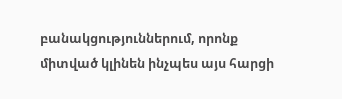բանակցություններում, որոնք միտված կլինեն ինչպես այս հարցի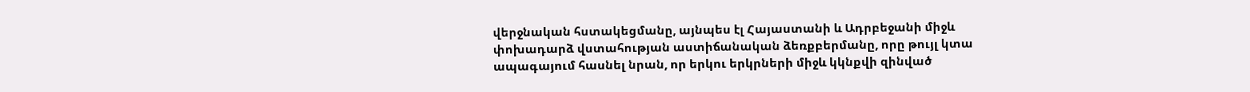վերջնական հստակեցմանը, այնպես էլ Հայաստանի և Ադրբեջանի միջև փոխադարձ վստահության աստիճանական ձեռքբերմանը, որը թույլ կտա ապագայում հասնել նրան, որ երկու երկրների միջև կկնքվի զինված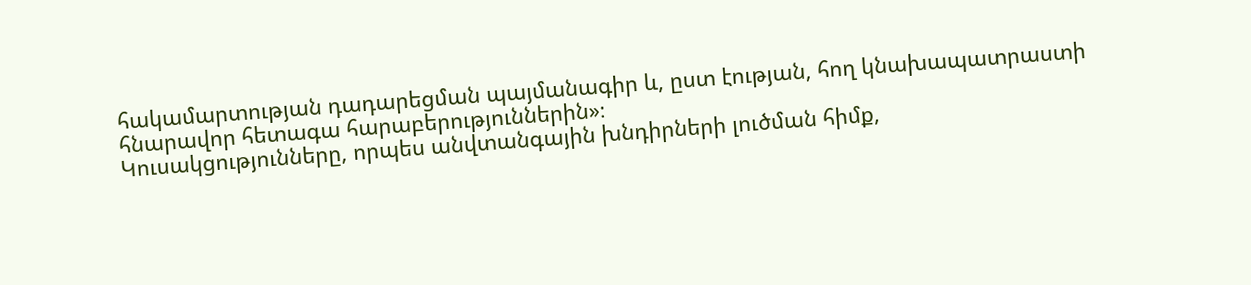հակամարտության դադարեցման պայմանագիր և, ըստ էության, հող կնախապատրաստի հնարավոր հետագա հարաբերություններին»։
Կուսակցությունները, որպես անվտանգային խնդիրների լուծման հիմք,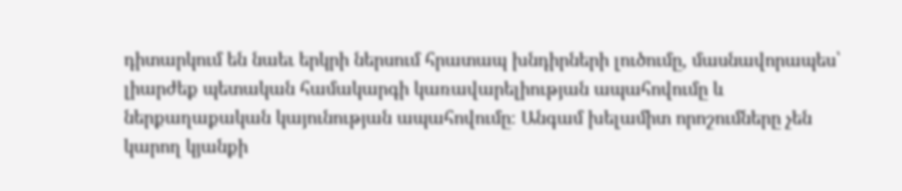դիտարկում են նաեւ երկրի ներսում հրատապ խնդիրների լուծումը, մասնավորապես՝ լիարժեք պետական համակարգի կառավարելիության ապահովումը և ներքաղաքական կայունության ապահովումը։ Անգամ խելամիտ որոշումները չեն կարող կյանքի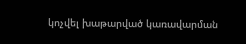կոչվել խաթարված կառավարման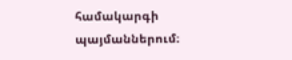համակարգի պայմաններում։